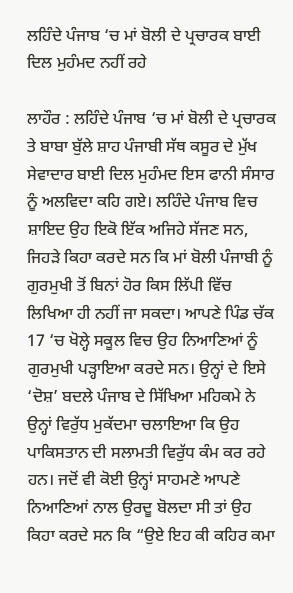ਲਹਿੰਦੇ ਪੰਜਾਬ ‘ਚ ਮਾਂ ਬੋਲੀ ਦੇ ਪ੍ਰਚਾਰਕ ਬਾਈ ਦਿਲ ਮੁਹੰਮਦ ਨਹੀਂ ਰਹੇ

ਲਾਹੌਰ : ਲਹਿੰਦੇ ਪੰਜਾਬ ‘ਚ ਮਾਂ ਬੋਲੀ ਦੇ ਪ੍ਰਚਾਰਕ ਤੇ ਬਾਬਾ ਬੁੱਲੇ ਸ਼ਾਹ ਪੰਜਾਬੀ ਸੱਥ ਕਸੂਰ ਦੇ ਮੁੱਖ ਸੇਵਾਦਾਰ ਬਾਈ ਦਿਲ ਮੁਹੰਮਦ ਇਸ ਫਾਨੀ ਸੰਸਾਰ ਨੂੰ ਅਲਵਿਦਾ ਕਹਿ ਗਏ। ਲਹਿੰਦੇ ਪੰਜਾਬ ਵਿਚ ਸ਼ਾਇਦ ਉਹ ਇਕੋ ਇੱਕ ਅਜਿਹੇ ਸੱਜਣ ਸਨ, ਜਿਹੜੇ ਕਿਹਾ ਕਰਦੇ ਸਨ ਕਿ ਮਾਂ ਬੋਲੀ ਪੰਜਾਬੀ ਨੂੰ ਗੁਰਮੁਖੀ ਤੋਂ ਬਿਨਾਂ ਹੋਰ ਕਿਸ ਲਿੱਪੀ ਵਿੱਚ ਲਿਖਿਆ ਹੀ ਨਹੀਂ ਜਾ ਸਕਦਾ। ਆਪਣੇ ਪਿੰਡ ਚੱਕ 17 ‘ਚ ਖੋਲ੍ਹੇ ਸਕੂਲ ਵਿਚ ਉਹ ਨਿਆਣਿਆਂ ਨੂੰ ਗੁਰਮੁਖੀ ਪੜ੍ਹਾਇਆ ਕਰਦੇ ਸਨ। ਉਨ੍ਹਾਂ ਦੇ ਇਸੇ ‘ਦੋਸ਼’ ਬਦਲੇ ਪੰਜਾਬ ਦੇ ਸਿੱਖਿਆ ਮਹਿਕਮੇ ਨੇ ਉਨ੍ਹਾਂ ਵਿਰੁੱਧ ਮੁਕੱਦਮਾ ਚਲਾਇਆ ਕਿ ਉਹ ਪਾਕਿਸਤਾਨ ਦੀ ਸਲਾਮਤੀ ਵਿਰੁੱਧ ਕੰਮ ਕਰ ਰਹੇ ਹਨ। ਜਦੋਂ ਵੀ ਕੋਈ ਉਨ੍ਹਾਂ ਸਾਹਮਣੇ ਆਪਣੇ ਨਿਆਣਿਆਂ ਨਾਲ ਉਰਦੂ ਬੋਲਦਾ ਸੀ ਤਾਂ ਉਹ ਕਿਹਾ ਕਰਦੇ ਸਨ ਕਿ “ਉਏ ਇਹ ਕੀ ਕਹਿਰ ਕਮਾ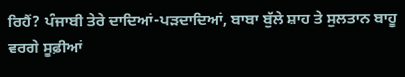ਰਿਹੈਂ? ਪੰਜਾਬੀ ਤੇਰੇ ਦਾਦਿਆਂ-ਪੜਦਾਦਿਆਂ, ਬਾਬਾ ਬੁੱਲੇ ਸ਼ਾਹ ਤੇ ਸੁਲਤਾਨ ਬਾਹੂ ਵਰਗੇ ਸੂਫ਼ੀਆਂ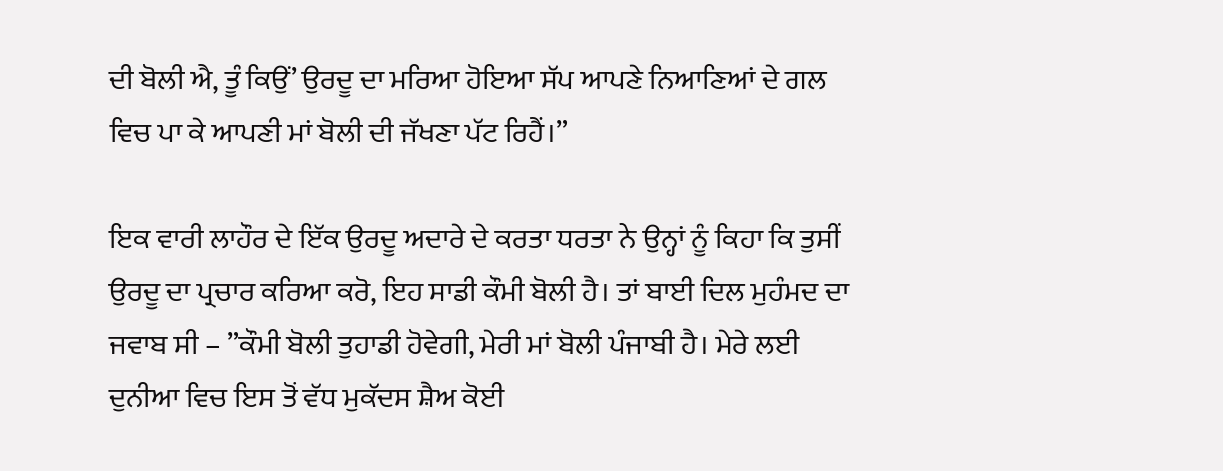ਦੀ ਬੋਲੀ ਐ, ਤੂੰ ਕਿਉਂ’ ਉਰਦੂ ਦਾ ਮਰਿਆ ਹੋਇਆ ਸੱਪ ਆਪਣੇ ਨਿਆਣਿਆਂ ਦੇ ਗਲ ਵਿਚ ਪਾ ਕੇ ਆਪਣੀ ਮਾਂ ਬੋਲੀ ਦੀ ਜੱਖਣਾ ਪੱਟ ਰਿਹੈਂ।”

ਇਕ ਵਾਰੀ ਲਾਹੌਰ ਦੇ ਇੱਕ ਉਰਦੂ ਅਦਾਰੇ ਦੇ ਕਰਤਾ ਧਰਤਾ ਨੇ ਉਨ੍ਹਾਂ ਨੂੰ ਕਿਹਾ ਕਿ ਤੁਸੀਂ ਉਰਦੂ ਦਾ ਪ੍ਰਚਾਰ ਕਰਿਆ ਕਰੋ, ਇਹ ਸਾਡੀ ਕੌਮੀ ਬੋਲੀ ਹੈ। ਤਾਂ ਬਾਈ ਦਿਲ ਮੁਹੰਮਦ ਦਾ ਜਵਾਬ ਸੀ – ”ਕੌਮੀ ਬੋਲੀ ਤੁਹਾਡੀ ਹੋਵੇਗੀ, ਮੇਰੀ ਮਾਂ ਬੋਲੀ ਪੰਜਾਬੀ ਹੈ। ਮੇਰੇ ਲਈ ਦੁਨੀਆ ਵਿਚ ਇਸ ਤੋਂ ਵੱਧ ਮੁਕੱਦਸ ਸ਼ੈਅ ਕੋਈ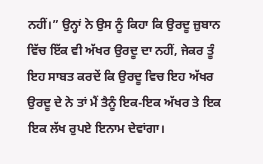ਨਹੀਂ।” ਉਨ੍ਹਾਂ ਨੇ ਉਸ ਨੂੰ ਕਿਹਾ ਕਿ ਉਰਦੂ ਜ਼ੁਬਾਨ ਵਿੱਚ ਇੱਕ ਵੀ ਅੱਖਰ ਉਰਦੂ ਦਾ ਨਹੀਂ, ਜੇਕਰ ਤੂੰ ਇਹ ਸਾਬਤ ਕਰਦੇਂ ਕਿ ਉਰਦੂ ਵਿਚ ਇਹ ਅੱਖਰ ਉਰਦੂ ਦੇ ਨੇ ਤਾਂ ਮੈਂ ਤੈਨੂੰ ਇਕ-ਇਕ ਅੱਖਰ ਤੇ ਇਕ ਇਕ ਲੱਖ ਰੁਪਏ ਇਨਾਮ ਦੇਵਾਂਗਾ।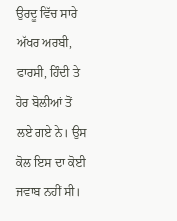ਉਰਦੂ ਵਿੱਚ ਸਾਰੇ ਅੱਖਰ ਅਰਬੀ, ਫਾਰਸੀ, ਹਿੰਦੀ ਤੇ ਹੋਰ ਬੋਲੀਆਂ ਤੋਂ ਲਏ ਗਏ ਨੇ। ਉਸ ਕੋਲ ਇਸ ਦਾ ਕੋਈ ਜਵਾਬ ਨਹੀਂ ਸੀ।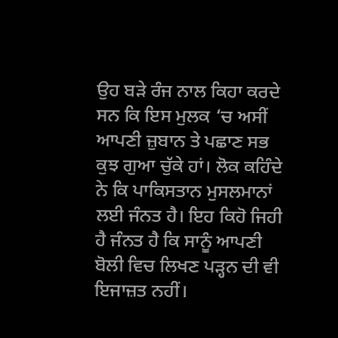ਉਹ ਬੜੇ ਰੰਜ ਨਾਲ ਕਿਹਾ ਕਰਦੇ ਸਨ ਕਿ ਇਸ ਮੁਲਕ ‘ਚ ਅਸੀਂ ਆਪਣੀ ਜ਼ੁਬਾਨ ਤੇ ਪਛਾਣ ਸਭ ਕੁਝ ਗੁਆ ਚੁੱਕੇ ਹਾਂ। ਲੋਕ ਕਹਿੰਦੇ ਨੇ ਕਿ ਪਾਕਿਸਤਾਨ ਮੁਸਲਮਾਨਾਂ ਲਈ ਜੰਨਤ ਹੈ। ਇਹ ਕਿਹੋ ਜਿਹੀ ਹੈ ਜੰਨਤ ਹੈ ਕਿ ਸਾਨੂੰ ਆਪਣੀ ਬੋਲੀ ਵਿਚ ਲਿਖਣ ਪੜ੍ਹਨ ਦੀ ਵੀ ਇਜਾਜ਼ਤ ਨਹੀਂ।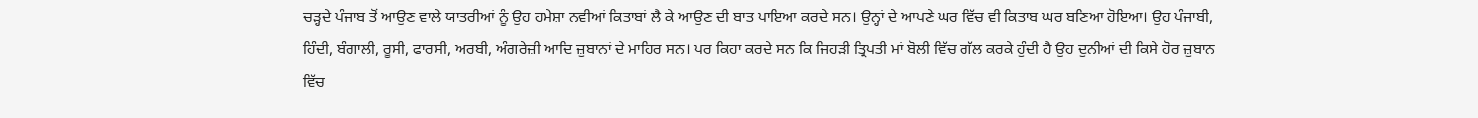ਚੜ੍ਹਦੇ ਪੰਜਾਬ ਤੋਂ ਆਉਣ ਵਾਲੇ ਯਾਤਰੀਆਂ ਨੂੰ ਉਹ ਹਮੇਸ਼ਾ ਨਵੀਆਂ ਕਿਤਾਬਾਂ ਲੈ ਕੇ ਆਉਣ ਦੀ ਬਾਤ ਪਾਇਆ ਕਰਦੇ ਸਨ। ਉਨ੍ਹਾਂ ਦੇ ਆਪਣੇ ਘਰ ਵਿੱਚ ਵੀ ਕਿਤਾਬ ਘਰ ਬਣਿਆ ਹੋਇਆ। ਉਹ ਪੰਜਾਬੀ, ਹਿੰਦੀ, ਬੰਗਾਲੀ, ਰੂਸੀ, ਫਾਰਸੀ, ਅਰਬੀ, ਅੰਗਰੇਜ਼ੀ ਆਦਿ ਜ਼ੁਬਾਨਾਂ ਦੇ ਮਾਹਿਰ ਸਨ। ਪਰ ਕਿਹਾ ਕਰਦੇ ਸਨ ਕਿ ਜਿਹੜੀ ਤ੍ਰਿਪਤੀ ਮਾਂ ਬੋਲੀ ਵਿੱਚ ਗੱਲ ਕਰਕੇ ਹੁੰਦੀ ਹੈ ਉਹ ਦੁਨੀਆਂ ਦੀ ਕਿਸੇ ਹੋਰ ਜ਼ੁਬਾਨ ਵਿੱਚ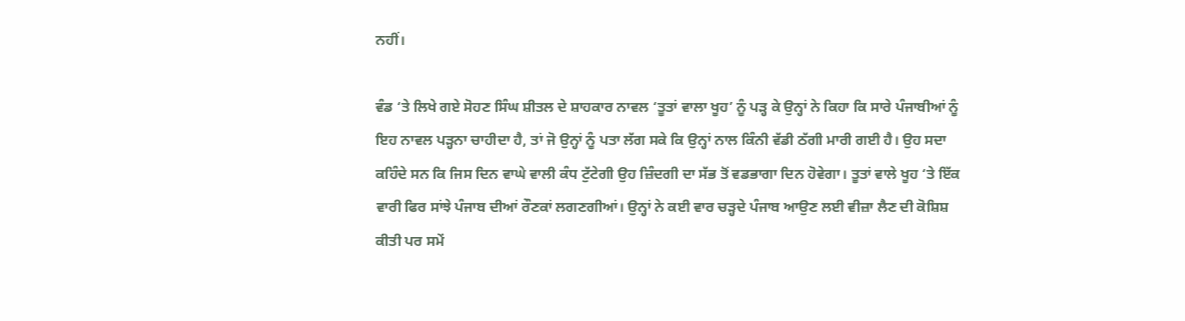ਨਹੀਂ।

ਵੰਡ ‘ਤੇ ਲਿਖੇ ਗਏ ਸੋਹਣ ਸਿੰਘ ਸ਼ੀਤਲ ਦੇ ਸ਼ਾਹਕਾਰ ਨਾਵਲ ‘ਤੂਤਾਂ ਵਾਲਾ ਖੂਹ’ ਨੂੰ ਪੜ੍ਹ ਕੇ ਉਨ੍ਹਾਂ ਨੇ ਕਿਹਾ ਕਿ ਸਾਰੇ ਪੰਜਾਬੀਆਂ ਨੂੰ ਇਹ ਨਾਵਲ ਪੜ੍ਹਨਾ ਚਾਹੀਦਾ ਹੈ, ਤਾਂ ਜੋ ਉਨ੍ਹਾਂ ਨੂੰ ਪਤਾ ਲੱਗ ਸਕੇ ਕਿ ਉਨ੍ਹਾਂ ਨਾਲ ਕਿੰਨੀ ਵੱਡੀ ਠੱਗੀ ਮਾਰੀ ਗਈ ਹੈ। ਉਹ ਸਦਾ ਕਹਿੰਦੇ ਸਨ ਕਿ ਜਿਸ ਦਿਨ ਵਾਘੇ ਵਾਲੀ ਕੰਧ ਟੁੱਟੇਗੀ ਉਹ ਜ਼ਿੰਦਗੀ ਦਾ ਸੱਭ ਤੋਂ ਵਡਭਾਗਾ ਦਿਨ ਹੋਵੇਗਾ। ਤੂਤਾਂ ਵਾਲੇ ਖੂਹ ‘ਤੇ ਇੱਕ ਵਾਰੀ ਫਿਰ ਸਾਂਝੇ ਪੰਜਾਬ ਦੀਆਂ ਰੌਣਕਾਂ ਲਗਣਗੀਆਂ। ਉਨ੍ਹਾਂ ਨੇ ਕਈ ਵਾਰ ਚੜ੍ਹਦੇ ਪੰਜਾਬ ਆਉਣ ਲਈ ਵੀਜ਼ਾ ਲੈਣ ਦੀ ਕੋਸ਼ਿਸ਼ ਕੀਤੀ ਪਰ ਸਮੇਂ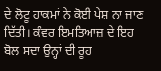ਦੇ ਲੋਟੂ ਹਾਕਮਾਂ ਨੇ ਕੋਈ ਪੇਸ਼ ਨਾ ਜਾਣ ਦਿੱਤੀ। ਕੰਵਰ ਇਮਤਿਆਜ਼ ਦੇ ਇਹ ਬੋਲ ਸਦਾ ਉਨ੍ਹਾਂ ਦੀ ਰੂਹ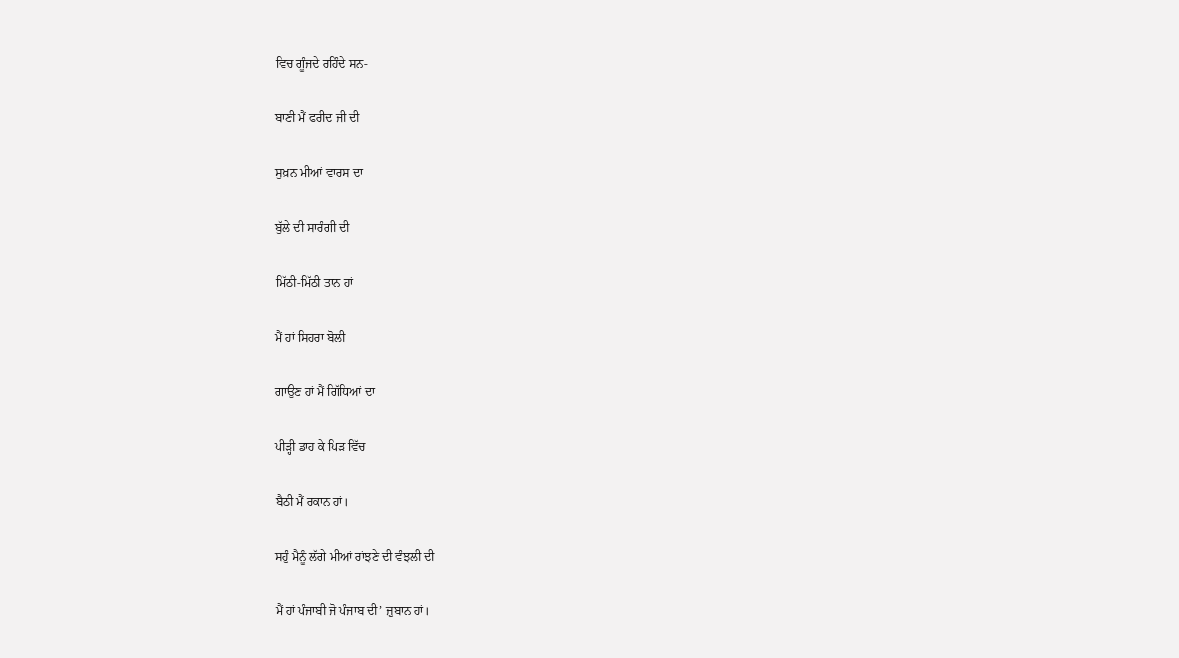ਵਿਚ ਗੂੰਜਦੇ ਰਹਿੰਦੇ ਸਨ-

ਬਾਣੀ ਮੈਂ ਫਰੀਦ ਜੀ ਦੀ

ਸੁਖ਼ਨ ਮੀਆਂ ਵਾਰਸ ਦਾ

ਬੁੱਲੇ ਦੀ ਸਾਰੰਗੀ ਦੀ

ਮਿੱਠੀ-ਮਿੱਠੀ ਤਾਨ ਹਾਂ

ਮੈਂ ਹਾਂ ਸਿਹਰਾ ਬੋਲੀ

ਗਾਉਣ ਹਾਂ ਮੈਂ ਗਿੱਧਿਆਂ ਦਾ

ਪੀੜ੍ਹੀ ਡਾਹ ਕੇ ਪਿੜ ਵਿੱਚ

ਬੈਠੀ ਮੈਂ ਰਕਾਨ ਹਾਂ।

ਸਹੁੰ ਮੈਨੂੰ ਲੱਗੇ ਮੀਆਂ ਰਾਂਝਣੇ ਦੀ ਵੰਝਲੀ ਦੀ

ਮੈਂ ਹਾਂ ਪੰਜਾਬੀ ਜੋ ਪੰਜਾਬ ਦੀ’ ਜ਼ੁਬਾਨ ਹਾਂ।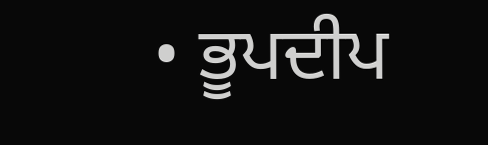• ਭੂਪਦੀਪ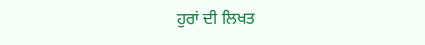ਹੁਰਾਂ ਦੀ ਲਿਖਤ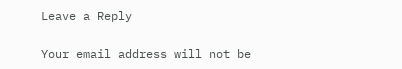Leave a Reply

Your email address will not be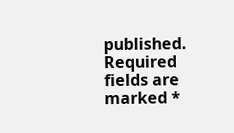published. Required fields are marked *